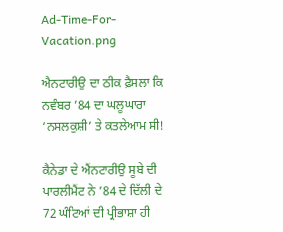Ad-Time-For-Vacation.png

ਐਨਟਾਰੀਉ ਦਾ ਠੀਕ ਫ਼ੈਸਲਾ ਕਿ ਨਵੰਬਰ ’84 ਦਾ ਘਲੂਘਾਰਾ ‘ਨਸਲਕੁਸ਼ੀ’ ਤੇ ਕਤਲੇਆਮ ਸੀ!

ਕੈਨੇਡਾ ਦੇ ਐਂਨਟਾਰੀਉ ਸੂਬੇ ਦੀ ਪਾਰਲੀਮੈਂਟ ਨੇ ’84 ਦੇ ਦਿੱਲੀ ਦੇ 72 ਘੰਟਿਆਂ ਦੀ ਪ੍ਰੀਭਾਸ਼ਾ ਹੀ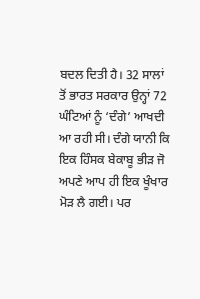ਬਦਲ ਦਿਤੀ ਹੈ। 32 ਸਾਲਾਂ ਤੋਂ ਭਾਰਤ ਸਰਕਾਰ ਉਨ੍ਹਾਂ 72 ਘੰਟਿਆਂ ਨੂੰ ‘ਦੰਗੇ’ ਆਖਦੀ ਆ ਰਹੀ ਸੀ। ਦੰਗੇ ਯਾਨੀ ਕਿ ਇਕ ਹਿੰਸਕ ਬੇਕਾਬੂ ਭੀੜ ਜੋ ਅਪਣੇ ਆਪ ਹੀ ਇਕ ਖੂੰਖਾਰ ਮੋੜ ਲੈ ਗਈ। ਪਰ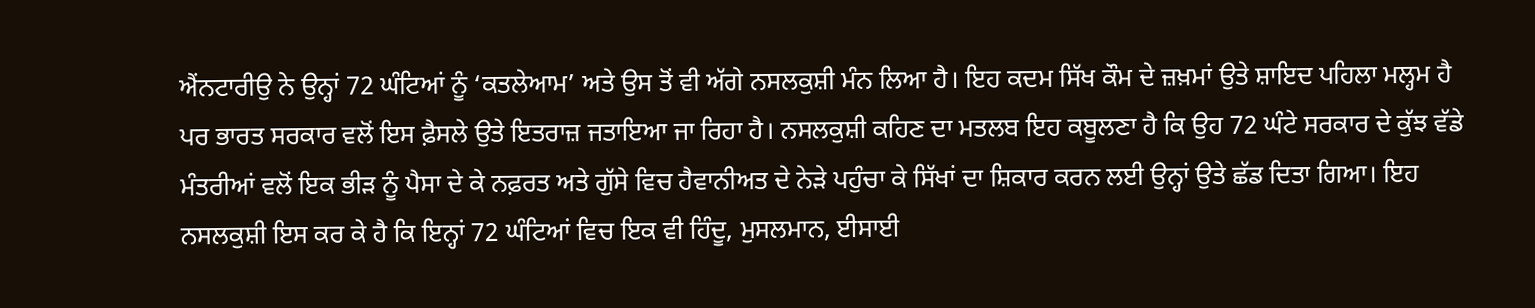ਐਂਨਟਾਰੀਉ ਨੇ ਉਨ੍ਹਾਂ 72 ਘੰਟਿਆਂ ਨੂੰ ‘ਕਤਲੇਆਮ’ ਅਤੇ ਉਸ ਤੋਂ ਵੀ ਅੱਗੇ ਨਸਲਕੁਸ਼ੀ ਮੰਨ ਲਿਆ ਹੈ। ਇਹ ਕਦਮ ਸਿੱਖ ਕੌਮ ਦੇ ਜ਼ਖ਼ਮਾਂ ਉਤੇ ਸ਼ਾਇਦ ਪਹਿਲਾ ਮਲ੍ਹਮ ਹੈ ਪਰ ਭਾਰਤ ਸਰਕਾਰ ਵਲੋਂ ਇਸ ਫ਼ੈਸਲੇ ਉਤੇ ਇਤਰਾਜ਼ ਜਤਾਇਆ ਜਾ ਰਿਹਾ ਹੈ। ਨਸਲਕੁਸ਼ੀ ਕਹਿਣ ਦਾ ਮਤਲਬ ਇਹ ਕਬੂਲਣਾ ਹੈ ਕਿ ਉਹ 72 ਘੰਟੇ ਸਰਕਾਰ ਦੇ ਕੁੱਝ ਵੱਡੇ ਮੰਤਰੀਆਂ ਵਲੋਂ ਇਕ ਭੀੜ ਨੂੰ ਪੈਸਾ ਦੇ ਕੇ ਨਫ਼ਰਤ ਅਤੇ ਗੁੱਸੇ ਵਿਚ ਹੈਵਾਨੀਅਤ ਦੇ ਨੇੜੇ ਪਹੁੰਚਾ ਕੇ ਸਿੱਖਾਂ ਦਾ ਸ਼ਿਕਾਰ ਕਰਨ ਲਈ ਉਨ੍ਹਾਂ ਉਤੇ ਛੱਡ ਦਿਤਾ ਗਿਆ। ਇਹ ਨਸਲਕੁਸ਼ੀ ਇਸ ਕਰ ਕੇ ਹੈ ਕਿ ਇਨ੍ਹਾਂ 72 ਘੰਟਿਆਂ ਵਿਚ ਇਕ ਵੀ ਹਿੰਦੂ, ਮੁਸਲਮਾਨ, ਈਸਾਈ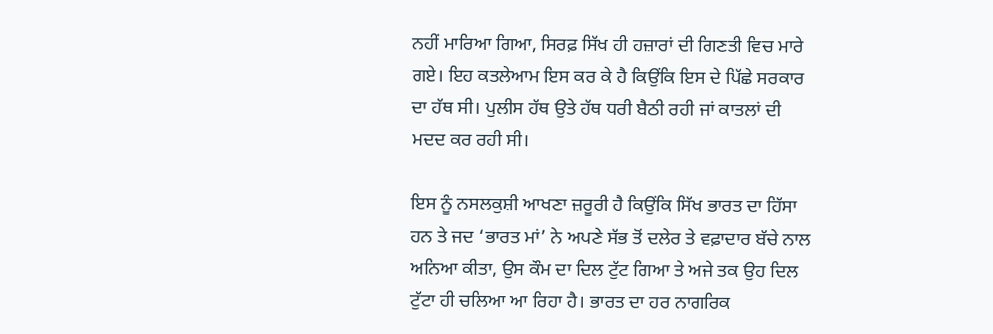ਨਹੀਂ ਮਾਰਿਆ ਗਿਆ, ਸਿਰਫ਼ ਸਿੱਖ ਹੀ ਹਜ਼ਾਰਾਂ ਦੀ ਗਿਣਤੀ ਵਿਚ ਮਾਰੇ ਗਏ। ਇਹ ਕਤਲੇਆਮ ਇਸ ਕਰ ਕੇ ਹੈ ਕਿਉਂਕਿ ਇਸ ਦੇ ਪਿੱਛੇ ਸਰਕਾਰ ਦਾ ਹੱਥ ਸੀ। ਪੁਲੀਸ ਹੱਥ ਉਤੇ ਹੱਥ ਧਰੀ ਬੈਠੀ ਰਹੀ ਜਾਂ ਕਾਤਲਾਂ ਦੀ ਮਦਦ ਕਰ ਰਹੀ ਸੀ।

ਇਸ ਨੂੰ ਨਸਲਕੁਸ਼ੀ ਆਖਣਾ ਜ਼ਰੂਰੀ ਹੈ ਕਿਉਂਕਿ ਸਿੱਖ ਭਾਰਤ ਦਾ ਹਿੱਸਾ ਹਨ ਤੇ ਜਦ ‘ਭਾਰਤ ਮਾਂ’ ਨੇ ਅਪਣੇ ਸੱਭ ਤੋਂ ਦਲੇਰ ਤੇ ਵਫ਼ਾਦਾਰ ਬੱਚੇ ਨਾਲ ਅਨਿਆ ਕੀਤਾ, ਉਸ ਕੌਮ ਦਾ ਦਿਲ ਟੁੱਟ ਗਿਆ ਤੇ ਅਜੇ ਤਕ ਉਹ ਦਿਲ ਟੁੱਟਾ ਹੀ ਚਲਿਆ ਆ ਰਿਹਾ ਹੈ। ਭਾਰਤ ਦਾ ਹਰ ਨਾਗਰਿਕ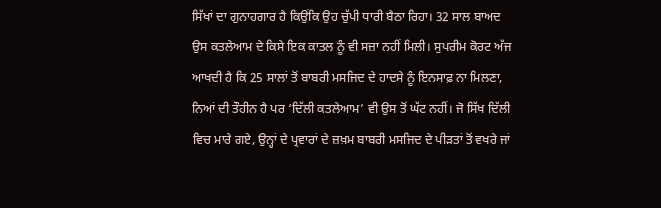ਸਿੱਖਾਂ ਦਾ ਗੁਨਾਹਗਾਰ ਹੈ ਕਿਉਂਕਿ ਉਹ ਚੁੱਪੀ ਧਾਰੀ ਬੈਠਾ ਰਿਹਾ। 32 ਸਾਲ ਬਾਅਦ ਉਸ ਕਤਲੇਆਮ ਦੇ ਕਿਸੇ ਇਕ ਕਾਤਲ ਨੂੰ ਵੀ ਸਜ਼ਾ ਨਹੀਂ ਮਿਲੀ। ਸੁਪਰੀਮ ਕੋਰਟ ਅੱਜ ਆਖਦੀ ਹੈ ਕਿ 25 ਸਾਲਾਂ ਤੋਂ ਬਾਬਰੀ ਮਸਜਿਦ ਦੇ ਹਾਦਸੇ ਨੂੰ ਇਨਸਾਫ਼ ਨਾ ਮਿਲਣਾ, ਨਿਆਂ ਦੀ ਤੌਹੀਨ ਹੈ ਪਰ ‘ਦਿੱਲੀ ਕਤਲੇਆਮ’ ਵੀ ਉਸ ਤੋਂ ਘੱਟ ਨਹੀਂ। ਜੋ ਸਿੱਖ ਦਿੱਲੀ ਵਿਚ ਮਾਰੇ ਗਏ, ਉਨ੍ਹਾਂ ਦੇ ਪ੍ਰਵਾਰਾਂ ਦੇ ਜ਼ਖ਼ਮ ਬਾਬਰੀ ਮਸਜਿਦ ਦੇ ਪੀੜਤਾਂ ਤੋਂ ਵਖਰੇ ਜਾਂ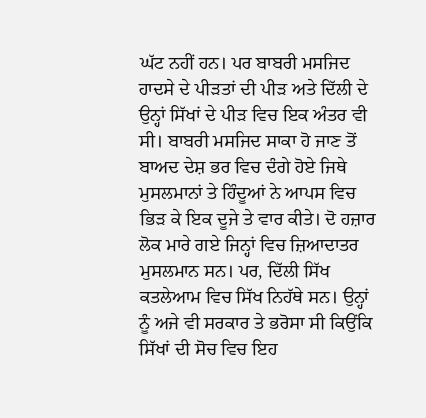ਘੱਟ ਨਹੀਂ ਹਨ। ਪਰ ਬਾਬਰੀ ਮਸਜਿਦ ਹਾਦਸੇ ਦੇ ਪੀੜਤਾਂ ਦੀ ਪੀੜ ਅਤੇ ਦਿੱਲੀ ਦੇ ਉਨ੍ਹਾਂ ਸਿੱਖਾਂ ਦੇ ਪੀੜ ਵਿਚ ਇਕ ਅੰਤਰ ਵੀ ਸੀ। ਬਾਬਰੀ ਮਸਜਿਦ ਸਾਕਾ ਹੋ ਜਾਣ ਤੋਂ ਬਾਅਦ ਦੇਸ਼ ਭਰ ਵਿਚ ਦੰਗੇ ਹੋਏ ਜਿਥੇ ਮੁਸਲਮਾਨਾਂ ਤੇ ਹਿੰਦੂਆਂ ਨੇ ਆਪਸ ਵਿਚ ਭਿੜ ਕੇ ਇਕ ਦੂਜੇ ਤੇ ਵਾਰ ਕੀਤੇ। ਦੋ ਹਜ਼ਾਰ ਲੋਕ ਮਾਰੇ ਗਏ ਜਿਨ੍ਹਾਂ ਵਿਚ ਜ਼ਿਆਦਾਤਰ ਮੁਸਲਮਾਨ ਸਨ। ਪਰ, ਦਿੱਲੀ ਸਿੱਖ ਕਤਲੇਆਮ ਵਿਚ ਸਿੱਖ ਨਿਹੱਥੇ ਸਨ। ਉਨ੍ਹਾਂ ਨੂੰ ਅਜੇ ਵੀ ਸਰਕਾਰ ਤੇ ਭਰੋਸਾ ਸੀ ਕਿਉਂਕਿ ਸਿੱਖਾਂ ਦੀ ਸੋਚ ਵਿਚ ਇਹ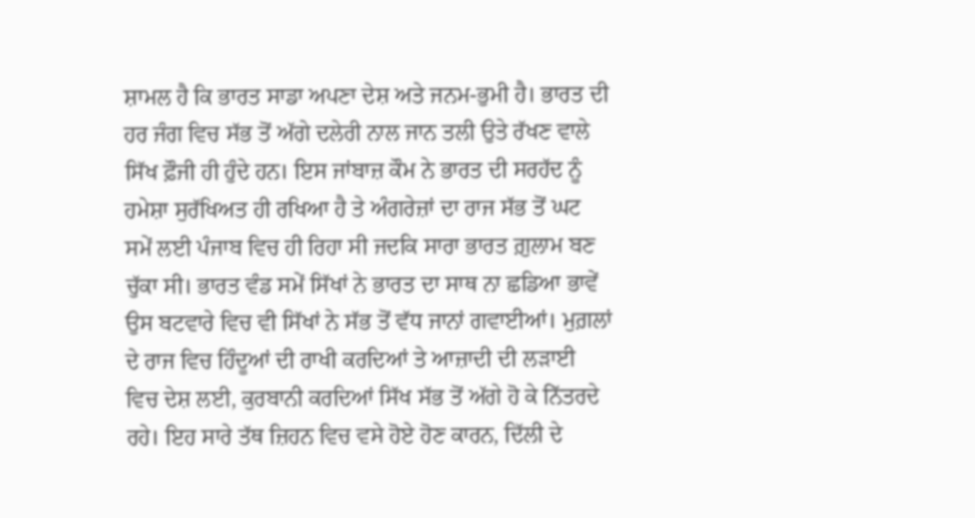ਸ਼ਾਮਲ ਹੈ ਕਿ ਭਾਰਤ ਸਾਡਾ ਅਪਣਾ ਦੇਸ਼ ਅਤੇ ਜਨਮ-ਭੁਮੀ ਹੈ। ਭਾਰਤ ਦੀ ਹਰ ਜੰਗ ਵਿਚ ਸੱਭ ਤੋਂ ਅੱਗੇ ਦਲੇਰੀ ਨਾਲ ਜਾਨ ਤਲੀ ਉਤੇ ਰੱਖਣ ਵਾਲੇ ਸਿੱਖ ਫ਼ੌਜੀ ਹੀ ਹੁੰਦੇ ਹਨ। ਇਸ ਜਾਂਬਾਜ਼ ਕੌਮ ਨੇ ਭਾਰਤ ਦੀ ਸਰਹੱਦ ਨੂੰ ਹਮੇਸ਼ਾ ਸੁਰੱਖਿਅਤ ਹੀ ਰਖਿਆ ਹੈ ਤੇ ਅੰਗਰੇਜ਼ਾਂ ਦਾ ਰਾਜ ਸੱਭ ਤੋਂ ਘਟ ਸਮੇਂ ਲਈ ਪੰਜਾਬ ਵਿਚ ਹੀ ਰਿਹਾ ਸੀ ਜਦਕਿ ਸਾਰਾ ਭਾਰਤ ਗ਼ੁਲਾਮ ਬਣ ਚੁੱਕਾ ਸੀ। ਭਾਰਤ ਵੰਡ ਸਮੇਂ ਸਿੱਖਾਂ ਨੇ ਭਾਰਤ ਦਾ ਸਾਥ ਨਾ ਛਡਿਆ ਭਾਵੇਂ ਉਸ ਬਟਵਾਰੇ ਵਿਚ ਵੀ ਸਿੱਖਾਂ ਨੇ ਸੱਭ ਤੋਂ ਵੱਧ ਜਾਨਾਂ ਗਵਾਈਆਂ। ਮੁਗ਼ਲਾਂ ਦੇ ਰਾਜ ਵਿਚ ਹਿੰਦੂਆਂ ਦੀ ਰਾਖੀ ਕਰਦਿਆਂ ਤੇ ਆਜ਼ਾਦੀ ਦੀ ਲੜਾਈ ਵਿਚ ਦੇਸ਼ ਲਈ, ਕੁਰਬਾਨੀ ਕਰਦਿਆਂ ਸਿੱਖ ਸੱਭ ਤੋਂ ਅੱਗੇ ਹੋ ਕੇ ਨਿੱਤਰਦੇ ਰਹੇ। ਇਹ ਸਾਰੇ ਤੱਥ ਜ਼ਿਹਨ ਵਿਚ ਵਸੇ ਹੋਏ ਹੋਣ ਕਾਰਨ, ਦਿੱਲੀ ਦੇ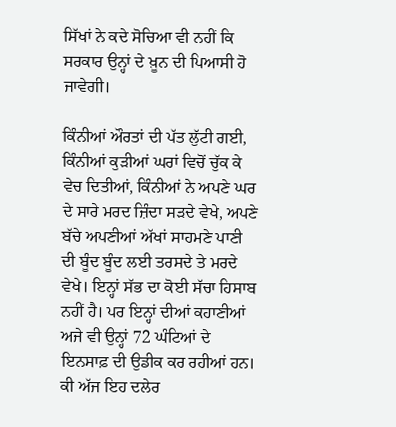ਸਿੱਖਾਂ ਨੇ ਕਦੇ ਸੋਚਿਆ ਵੀ ਨਹੀਂ ਕਿ ਸਰਕਾਰ ਉਨ੍ਹਾਂ ਦੇ ਖ਼ੂਨ ਦੀ ਪਿਆਸੀ ਹੋ ਜਾਵੇਗੀ।

ਕਿੰਨੀਆਂ ਔਰਤਾਂ ਦੀ ਪੱਤ ਲੁੱਟੀ ਗਈ, ਕਿੰਨੀਆਂ ਕੁੜੀਆਂ ਘਰਾਂ ਵਿਚੋਂ ਚੁੱਕ ਕੇ ਵੇਚ ਦਿਤੀਆਂ, ਕਿੰਨੀਆਂ ਨੇ ਅਪਣੇ ਘਰ ਦੇ ਸਾਰੇ ਮਰਦ ਜ਼ਿੰਦਾ ਸੜਦੇ ਵੇਖੇ, ਅਪਣੇ ਬੱਚੇ ਅਪਣੀਆਂ ਅੱਖਾਂ ਸਾਹਮਣੇ ਪਾਣੀ ਦੀ ਬੂੰਦ ਬੂੰਦ ਲਈ ਤਰਸਦੇ ਤੇ ਮਰਦੇ ਵੇਖੇ। ਇਨ੍ਹਾਂ ਸੱਭ ਦਾ ਕੋਈ ਸੱਚਾ ਹਿਸਾਬ ਨਹੀਂ ਹੈ। ਪਰ ਇਨ੍ਹਾਂ ਦੀਆਂ ਕਹਾਣੀਆਂ ਅਜੇ ਵੀ ਉਨ੍ਹਾਂ 72 ਘੰਟਿਆਂ ਦੇ ਇਨਸਾਫ਼ ਦੀ ਉਡੀਕ ਕਰ ਰਹੀਆਂ ਹਨ। ਕੀ ਅੱਜ ਇਹ ਦਲੇਰ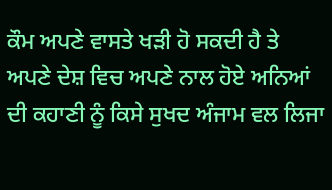ਕੌਮ ਅਪਣੇ ਵਾਸਤੇ ਖੜੀ ਹੋ ਸਕਦੀ ਹੈ ਤੇ ਅਪਣੇ ਦੇਸ਼ ਵਿਚ ਅਪਣੇ ਨਾਲ ਹੋਏ ਅਨਿਆਂ ਦੀ ਕਹਾਣੀ ਨੂੰ ਕਿਸੇ ਸੁਖਦ ਅੰਜਾਮ ਵਲ ਲਿਜਾ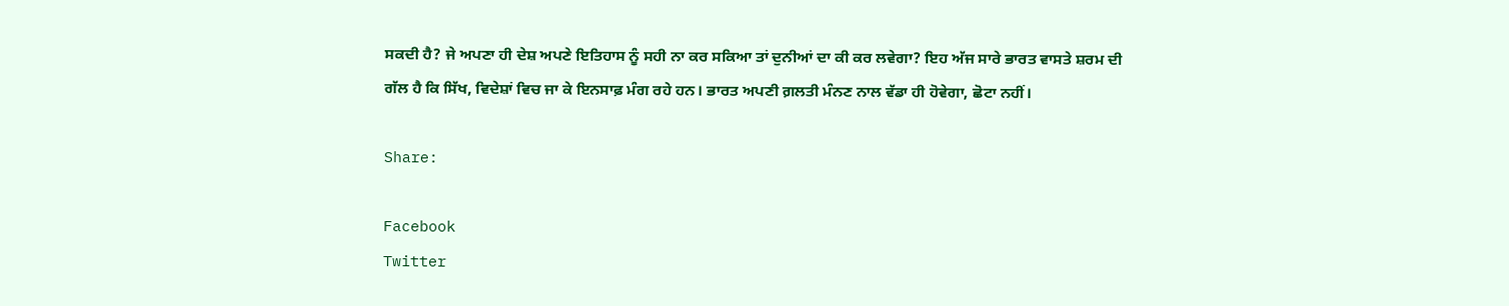ਸਕਦੀ ਹੈ? ਜੇ ਅਪਣਾ ਹੀ ਦੇਸ਼ ਅਪਣੇ ਇਤਿਹਾਸ ਨੂੰ ਸਹੀ ਨਾ ਕਰ ਸਕਿਆ ਤਾਂ ਦੁਨੀਆਂ ਦਾ ਕੀ ਕਰ ਲਵੇਗਾ? ਇਹ ਅੱਜ ਸਾਰੇ ਭਾਰਤ ਵਾਸਤੇ ਸ਼ਰਮ ਦੀ ਗੱਲ ਹੈ ਕਿ ਸਿੱਖ, ਵਿਦੇਸ਼ਾਂ ਵਿਚ ਜਾ ਕੇ ਇਨਸਾਫ਼ ਮੰਗ ਰਹੇ ਹਨ। ਭਾਰਤ ਅਪਣੀ ਗ਼ਲਤੀ ਮੰਨਣ ਨਾਲ ਵੱਡਾ ਹੀ ਹੋਵੇਗਾ, ਛੋਟਾ ਨਹੀਂ।

Share:

Facebook
Twitter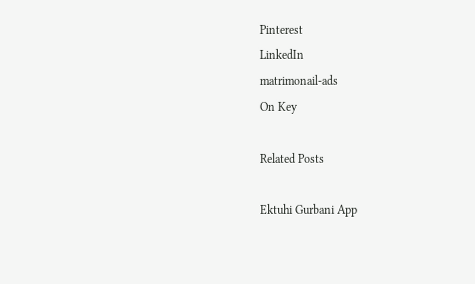Pinterest
LinkedIn
matrimonail-ads
On Key

Related Posts

Ektuhi Gurbani App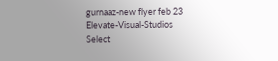gurnaaz-new flyer feb 23
Elevate-Visual-Studios
Select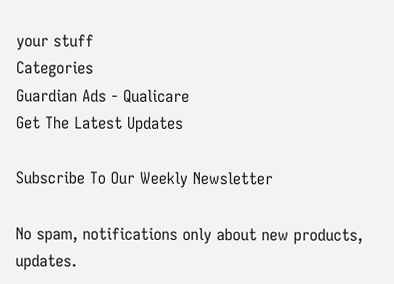your stuff
Categories
Guardian Ads - Qualicare
Get The Latest Updates

Subscribe To Our Weekly Newsletter

No spam, notifications only about new products, updates.